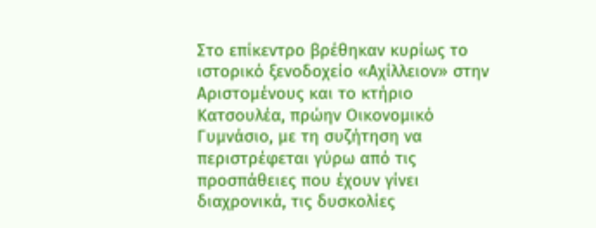Στο επίκεντρο βρέθηκαν κυρίως το ιστορικό ξενοδοχείο «Αχίλλειον» στην Αριστομένους και το κτήριο Κατσουλέα, πρώην Οικονομικό Γυμνάσιο, με τη συζήτηση να περιστρέφεται γύρω από τις προσπάθειες που έχουν γίνει διαχρονικά, τις δυσκολίες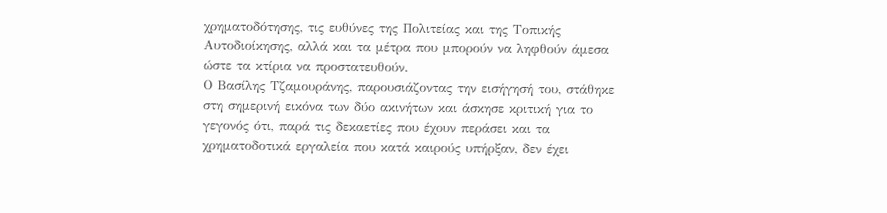χρηματοδότησης, τις ευθύνες της Πολιτείας και της Τοπικής Αυτοδιοίκησης, αλλά και τα μέτρα που μπορούν να ληφθούν άμεσα ώστε τα κτίρια να προστατευθούν.
Ο Βασίλης Τζαμουράνης, παρουσιάζοντας την εισήγησή του, στάθηκε στη σημερινή εικόνα των δύο ακινήτων και άσκησε κριτική για το γεγονός ότι, παρά τις δεκαετίες που έχουν περάσει και τα χρηματοδοτικά εργαλεία που κατά καιρούς υπήρξαν, δεν έχει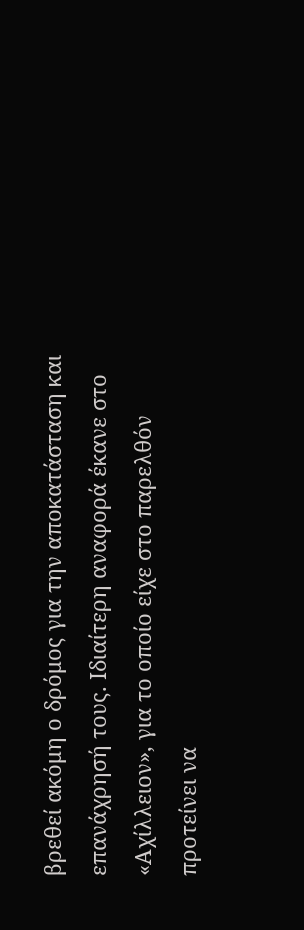βρεθεί ακόμη ο δρόμος για την αποκατάσταση και επανάχρησή τους. Ιδιαίτερη αναφορά έκανε στο «Αχίλλειον», για το οποίο είχε στο παρελθόν προτείνει να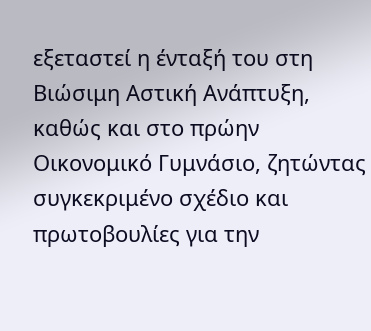εξεταστεί η ένταξή του στη Βιώσιμη Αστική Ανάπτυξη, καθώς και στο πρώην Οικονομικό Γυμνάσιο, ζητώντας συγκεκριμένο σχέδιο και πρωτοβουλίες για την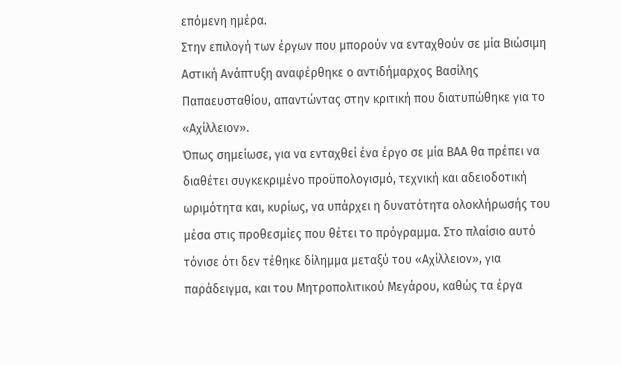επόμενη ημέρα.
Στην επιλογή των έργων που μπορούν να ενταχθούν σε μία Βιώσιμη Αστική Ανάπτυξη αναφέρθηκε ο αντιδήμαρχος Βασίλης Παπαευσταθίου, απαντώντας στην κριτική που διατυπώθηκε για το «Αχίλλειον».
Όπως σημείωσε, για να ενταχθεί ένα έργο σε μία ΒΑΑ θα πρέπει να διαθέτει συγκεκριμένο προϋπολογισμό, τεχνική και αδειοδοτική ωριμότητα και, κυρίως, να υπάρχει η δυνατότητα ολοκλήρωσής του μέσα στις προθεσμίες που θέτει το πρόγραμμα. Στο πλαίσιο αυτό τόνισε ότι δεν τέθηκε δίλημμα μεταξύ του «Αχίλλειον», για παράδειγμα, και του Μητροπολιτικού Μεγάρου, καθώς τα έργα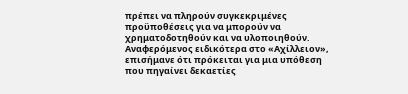πρέπει να πληρούν συγκεκριμένες προϋποθέσεις για να μπορούν να χρηματοδοτηθούν και να υλοποιηθούν.
Αναφερόμενος ειδικότερα στο «Αχίλλειον», επισήμανε ότι πρόκειται για μια υπόθεση που πηγαίνει δεκαετίες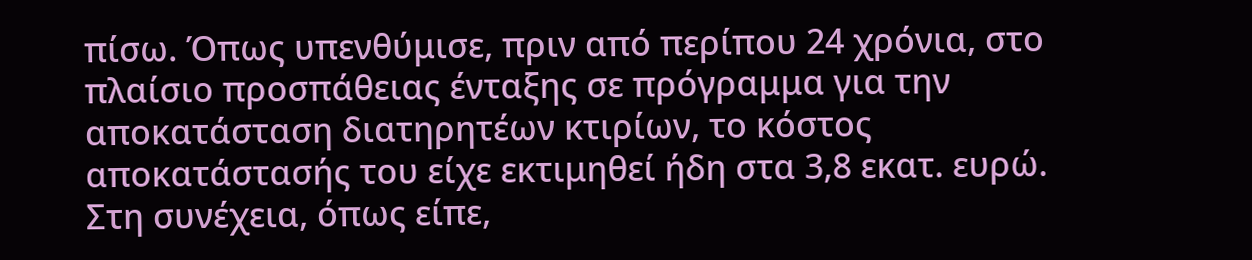πίσω. Όπως υπενθύμισε, πριν από περίπου 24 χρόνια, στο πλαίσιο προσπάθειας ένταξης σε πρόγραμμα για την αποκατάσταση διατηρητέων κτιρίων, το κόστος αποκατάστασής του είχε εκτιμηθεί ήδη στα 3,8 εκατ. ευρώ.
Στη συνέχεια, όπως είπε,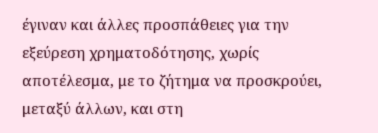έγιναν και άλλες προσπάθειες για την εξεύρεση χρηματοδότησης, χωρίς αποτέλεσμα, με το ζήτημα να προσκρούει, μεταξύ άλλων, και στη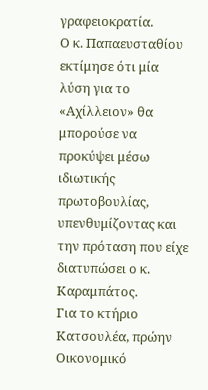γραφειοκρατία.
Ο κ. Παπαευσταθίου εκτίμησε ότι μία λύση για το «Αχίλλειον» θα μπορούσε να προκύψει μέσω ιδιωτικής πρωτοβουλίας, υπενθυμίζοντας και την πρόταση που είχε διατυπώσει ο κ. Καραμπάτος.
Για το κτήριο Κατσουλέα, πρώην Οικονομικό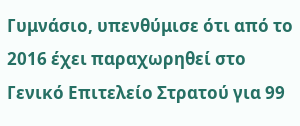Γυμνάσιο, υπενθύμισε ότι από το 2016 έχει παραχωρηθεί στο Γενικό Επιτελείο Στρατού για 99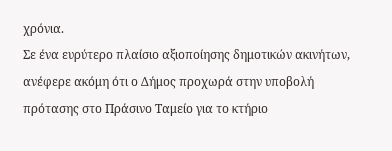χρόνια.
Σε ένα ευρύτερο πλαίσιο αξιοποίησης δημοτικών ακινήτων, ανέφερε ακόμη ότι ο Δήμος προχωρά στην υποβολή πρότασης στο Πράσινο Ταμείο για το κτήριο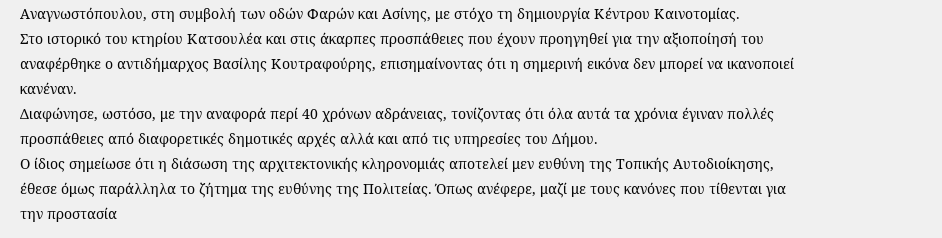Αναγνωστόπουλου, στη συμβολή των οδών Φαρών και Ασίνης, με στόχο τη δημιουργία Κέντρου Καινοτομίας.
Στο ιστορικό του κτηρίου Κατσουλέα και στις άκαρπες προσπάθειες που έχουν προηγηθεί για την αξιοποίησή του αναφέρθηκε ο αντιδήμαρχος Βασίλης Κουτραφούρης, επισημαίνοντας ότι η σημερινή εικόνα δεν μπορεί να ικανοποιεί κανέναν.
Διαφώνησε, ωστόσο, με την αναφορά περί 40 χρόνων αδράνειας, τονίζοντας ότι όλα αυτά τα χρόνια έγιναν πολλές προσπάθειες από διαφορετικές δημοτικές αρχές αλλά και από τις υπηρεσίες του Δήμου.
Ο ίδιος σημείωσε ότι η διάσωση της αρχιτεκτονικής κληρονομιάς αποτελεί μεν ευθύνη της Τοπικής Αυτοδιοίκησης, έθεσε όμως παράλληλα το ζήτημα της ευθύνης της Πολιτείας. Όπως ανέφερε, μαζί με τους κανόνες που τίθενται για την προστασία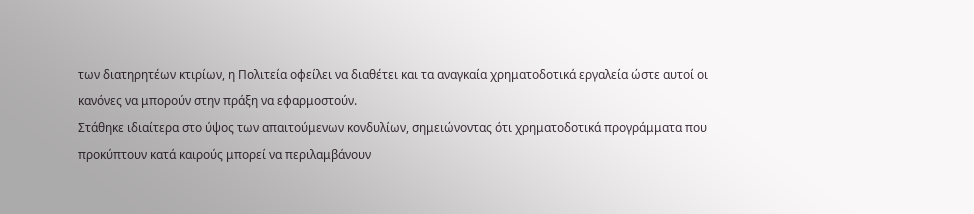των διατηρητέων κτιρίων, η Πολιτεία οφείλει να διαθέτει και τα αναγκαία χρηματοδοτικά εργαλεία ώστε αυτοί οι κανόνες να μπορούν στην πράξη να εφαρμοστούν.
Στάθηκε ιδιαίτερα στο ύψος των απαιτούμενων κονδυλίων, σημειώνοντας ότι χρηματοδοτικά προγράμματα που προκύπτουν κατά καιρούς μπορεί να περιλαμβάνουν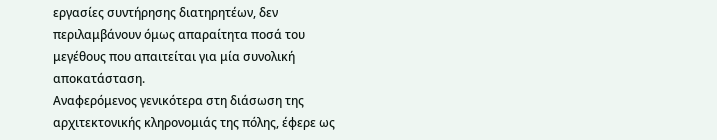εργασίες συντήρησης διατηρητέων, δεν περιλαμβάνουν όμως απαραίτητα ποσά του μεγέθους που απαιτείται για μία συνολική αποκατάσταση.
Αναφερόμενος γενικότερα στη διάσωση της αρχιτεκτονικής κληρονομιάς της πόλης, έφερε ως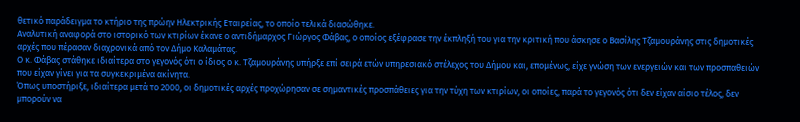θετικό παράδειγμα το κτήριο της πρώην Ηλεκτρικής Εταιρείας, το οποίο τελικά διασώθηκε.
Αναλυτική αναφορά στο ιστορικό των κτιρίων έκανε ο αντιδήμαρχος Γιώργος Φάβας, ο οποίος εξέφρασε την έκπληξή του για την κριτική που άσκησε ο Βασίλης Τζαμουράνης στις δημοτικές αρχές που πέρασαν διαχρονικά από τον Δήμο Καλαμάτας.
Ο κ. Φάβας στάθηκε ιδιαίτερα στο γεγονός ότι ο ίδιος ο κ. Τζαμουράνης υπήρξε επί σειρά ετών υπηρεσιακό στέλεχος του Δήμου και, επομένως, είχε γνώση των ενεργειών και των προσπαθειών που είχαν γίνει για τα συγκεκριμένα ακίνητα.
Όπως υποστήριξε, ιδιαίτερα μετά το 2000, οι δημοτικές αρχές προχώρησαν σε σημαντικές προσπάθειες για την τύχη των κτιρίων, οι οποίες, παρά το γεγονός ότι δεν είχαν αίσιο τέλος, δεν μπορούν να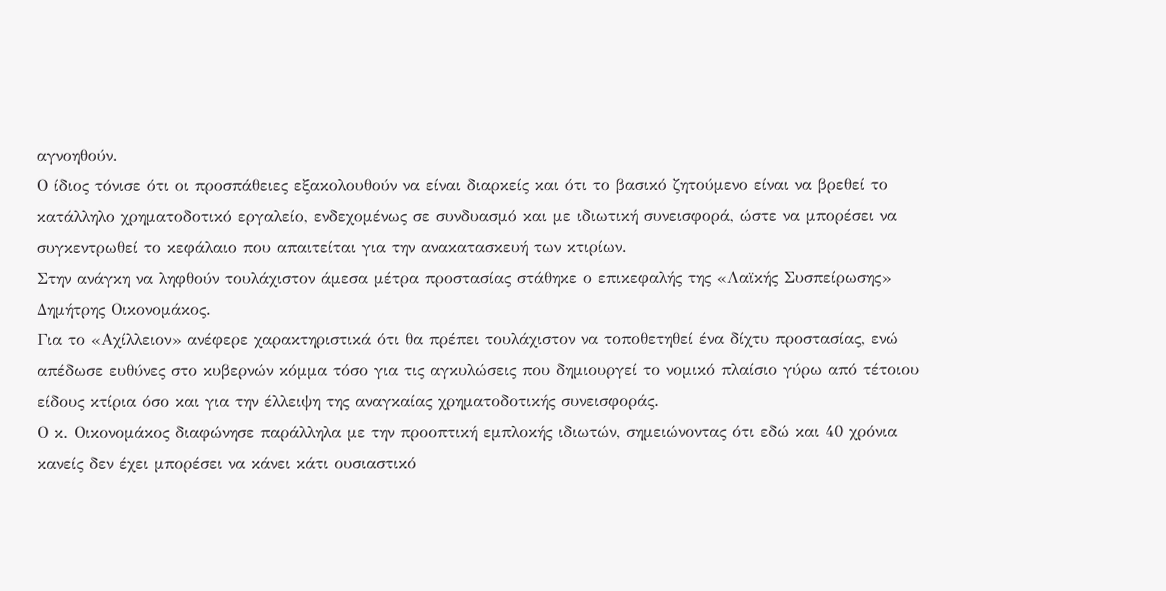αγνοηθούν.
Ο ίδιος τόνισε ότι οι προσπάθειες εξακολουθούν να είναι διαρκείς και ότι το βασικό ζητούμενο είναι να βρεθεί το κατάλληλο χρηματοδοτικό εργαλείο, ενδεχομένως σε συνδυασμό και με ιδιωτική συνεισφορά, ώστε να μπορέσει να συγκεντρωθεί το κεφάλαιο που απαιτείται για την ανακατασκευή των κτιρίων.
Στην ανάγκη να ληφθούν τουλάχιστον άμεσα μέτρα προστασίας στάθηκε ο επικεφαλής της «Λαϊκής Συσπείρωσης» Δημήτρης Οικονομάκος.
Για το «Αχίλλειον» ανέφερε χαρακτηριστικά ότι θα πρέπει τουλάχιστον να τοποθετηθεί ένα δίχτυ προστασίας, ενώ απέδωσε ευθύνες στο κυβερνών κόμμα τόσο για τις αγκυλώσεις που δημιουργεί το νομικό πλαίσιο γύρω από τέτοιου είδους κτίρια όσο και για την έλλειψη της αναγκαίας χρηματοδοτικής συνεισφοράς.
Ο κ. Οικονομάκος διαφώνησε παράλληλα με την προοπτική εμπλοκής ιδιωτών, σημειώνοντας ότι εδώ και 40 χρόνια κανείς δεν έχει μπορέσει να κάνει κάτι ουσιαστικό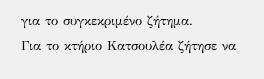για το συγκεκριμένο ζήτημα.
Για το κτήριο Κατσουλέα ζήτησε να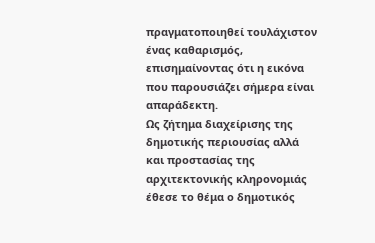πραγματοποιηθεί τουλάχιστον ένας καθαρισμός, επισημαίνοντας ότι η εικόνα που παρουσιάζει σήμερα είναι απαράδεκτη.
Ως ζήτημα διαχείρισης της δημοτικής περιουσίας αλλά και προστασίας της αρχιτεκτονικής κληρονομιάς έθεσε το θέμα ο δημοτικός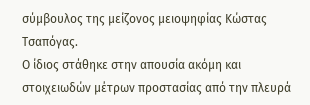σύμβουλος της μείζονος μειοψηφίας Κώστας Τσαπόγας.
Ο ίδιος στάθηκε στην απουσία ακόμη και στοιχειωδών μέτρων προστασίας από την πλευρά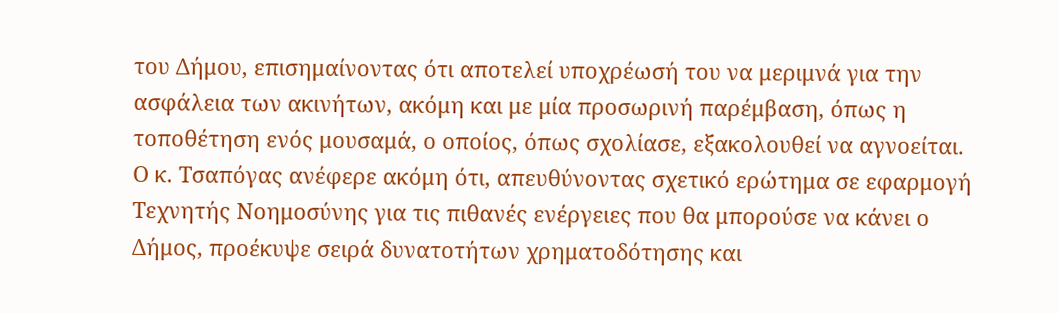του Δήμου, επισημαίνοντας ότι αποτελεί υποχρέωσή του να μεριμνά για την ασφάλεια των ακινήτων, ακόμη και με μία προσωρινή παρέμβαση, όπως η τοποθέτηση ενός μουσαμά, ο οποίος, όπως σχολίασε, εξακολουθεί να αγνοείται.
Ο κ. Τσαπόγας ανέφερε ακόμη ότι, απευθύνοντας σχετικό ερώτημα σε εφαρμογή Τεχνητής Νοημοσύνης για τις πιθανές ενέργειες που θα μπορούσε να κάνει ο Δήμος, προέκυψε σειρά δυνατοτήτων χρηματοδότησης και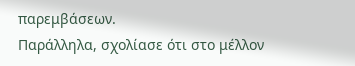παρεμβάσεων.
Παράλληλα, σχολίασε ότι στο μέλλον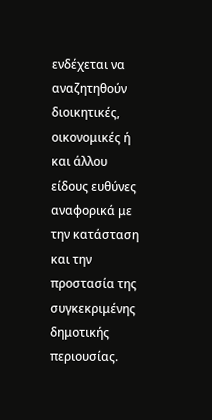ενδέχεται να αναζητηθούν διοικητικές, οικονομικές ή και άλλου είδους ευθύνες αναφορικά με την κατάσταση και την προστασία της συγκεκριμένης δημοτικής περιουσίας.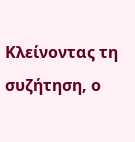Κλείνοντας τη συζήτηση, ο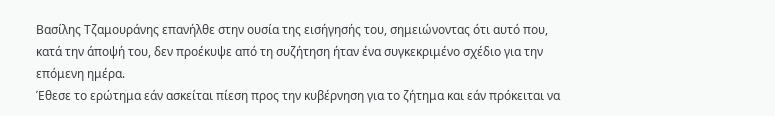Βασίλης Τζαμουράνης επανήλθε στην ουσία της εισήγησής του, σημειώνοντας ότι αυτό που, κατά την άποψή του, δεν προέκυψε από τη συζήτηση ήταν ένα συγκεκριμένο σχέδιο για την επόμενη ημέρα.
Έθεσε το ερώτημα εάν ασκείται πίεση προς την κυβέρνηση για το ζήτημα και εάν πρόκειται να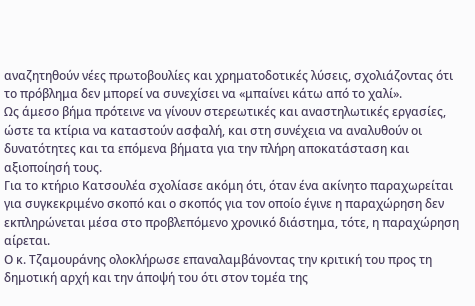αναζητηθούν νέες πρωτοβουλίες και χρηματοδοτικές λύσεις, σχολιάζοντας ότι το πρόβλημα δεν μπορεί να συνεχίσει να «μπαίνει κάτω από το χαλί».
Ως άμεσο βήμα πρότεινε να γίνουν στερεωτικές και αναστηλωτικές εργασίες, ώστε τα κτίρια να καταστούν ασφαλή, και στη συνέχεια να αναλυθούν οι δυνατότητες και τα επόμενα βήματα για την πλήρη αποκατάσταση και αξιοποίησή τους.
Για το κτήριο Κατσουλέα σχολίασε ακόμη ότι, όταν ένα ακίνητο παραχωρείται για συγκεκριμένο σκοπό και ο σκοπός για τον οποίο έγινε η παραχώρηση δεν εκπληρώνεται μέσα στο προβλεπόμενο χρονικό διάστημα, τότε, η παραχώρηση αίρεται.
Ο κ. Τζαμουράνης ολοκλήρωσε επαναλαμβάνοντας την κριτική του προς τη δημοτική αρχή και την άποψή του ότι στον τομέα της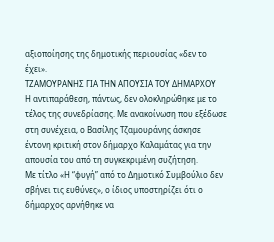αξιοποίησης της δημοτικής περιουσίας «δεν το έχει».
ΤΖΑΜΟΥΡΑΝΗΣ ΓΙΑ ΤΗΝ ΑΠΟΥΣΙΑ ΤΟΥ ΔΗΜΑΡΧΟΥ
Η αντιπαράθεση, πάντως, δεν ολοκληρώθηκε με το τέλος της συνεδρίασης. Με ανακοίνωση που εξέδωσε στη συνέχεια, ο Βασίλης Τζαμουράνης άσκησε έντονη κριτική στον δήμαρχο Καλαμάτας για την απουσία του από τη συγκεκριμένη συζήτηση.
Με τίτλο «Η “φυγή” από το Δημοτικό Συμβούλιο δεν σβήνει τις ευθύνες», ο ίδιος υποστηρίζει ότι ο δήμαρχος αρνήθηκε να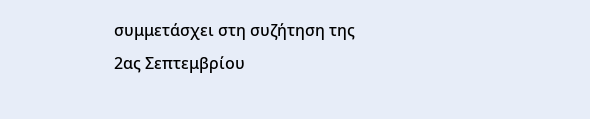συμμετάσχει στη συζήτηση της 2ας Σεπτεμβρίου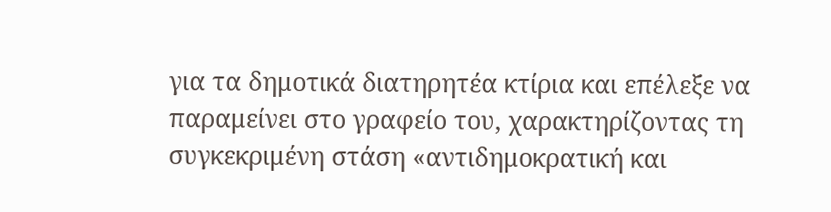για τα δημοτικά διατηρητέα κτίρια και επέλεξε να παραμείνει στο γραφείο του, χαρακτηρίζοντας τη συγκεκριμένη στάση «αντιδημοκρατική και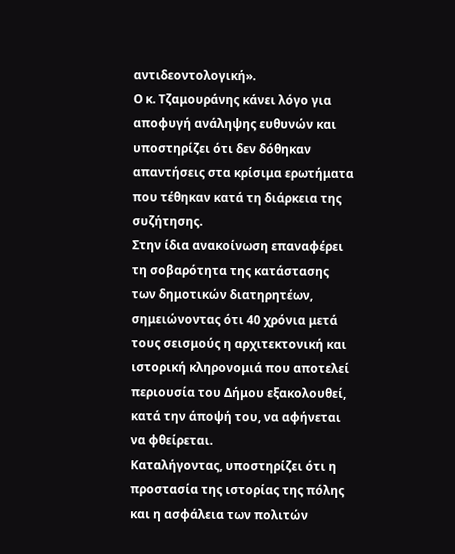αντιδεοντολογική».
Ο κ. Τζαμουράνης κάνει λόγο για αποφυγή ανάληψης ευθυνών και υποστηρίζει ότι δεν δόθηκαν απαντήσεις στα κρίσιμα ερωτήματα που τέθηκαν κατά τη διάρκεια της συζήτησης.
Στην ίδια ανακοίνωση επαναφέρει τη σοβαρότητα της κατάστασης των δημοτικών διατηρητέων, σημειώνοντας ότι 40 χρόνια μετά τους σεισμούς η αρχιτεκτονική και ιστορική κληρονομιά που αποτελεί περιουσία του Δήμου εξακολουθεί, κατά την άποψή του, να αφήνεται να φθείρεται.
Καταλήγοντας, υποστηρίζει ότι η προστασία της ιστορίας της πόλης και η ασφάλεια των πολιτών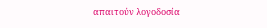απαιτούν λογοδοσία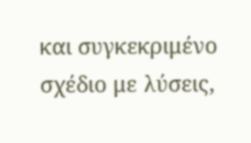και συγκεκριμένο σχέδιο με λύσεις,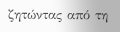ζητώντας από τη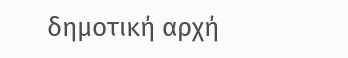δημοτική αρχή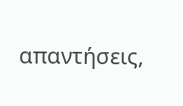απαντήσεις,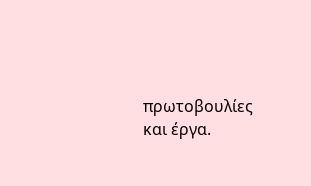πρωτοβουλίες και έργα.